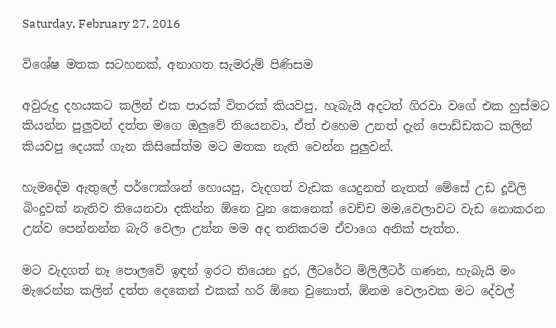Saturday, February 27, 2016

විශේෂ මතක සටහනක්, අනාගත සැමරුම් පිණිසම

අවුරුදු දහයකට කලින් එක පාරක් විතරක් කියවපු, හැබැයි අදටත් ගිරවා වගේ එක හුස්මට කියන්න පුලුවන් දත්ත මගෙ ඔලුවේ තියෙනවා, ඒත් එහෙම උනත් දැන් පොඩ්ඩකට කලින් කියවපු දෙයක් ගැන කිසිසේත්ම මට මතක නැති වෙන්න පුලුවන්.

හැමදේම ඇතුලේ පර්ෆෙක්ශන් හොයපු, වැදගත් වැඩක යෙදුනත් නැතත් මේසේ උඩ දූවිලි බිංදුවක් නැතිව තියෙනවා දකින්න ඕනෙ වුන කෙනෙක් වෙච්ච මම,වෙලාවට වැඩ නොකරන උන්ව පෙන්නන්න බැරි වෙලා උන්න මම අද තනිකරම ඒවාගෙ අනික් පැත්ත.

මට වැදගත් නෑ පොලවේ ඉඳන් ඉරට තියෙන දුර, ලීටරේට මිලිලීටර් ගණන, හැබැයි මං මැරෙන්න කලින් දත්ත දෙකෙන් එකක් හරි ඕනෙ වුනොත්, ඕනම වෙලාවක මට දේවල්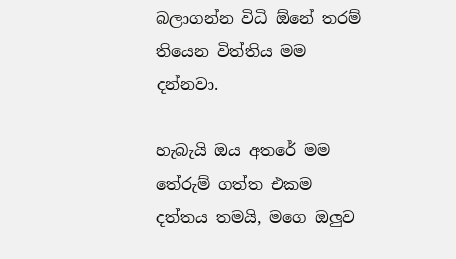බලාගන්න විධි ඕනේ තරම් තියෙන විත්තිය මම දන්නවා.

හැබැයි ඔය අතරේ මම තේරුම් ගත්ත එකම දත්තය තමයි, මගෙ ඔලුව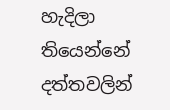හැදිලා තියෙන්නේ දත්තවලින්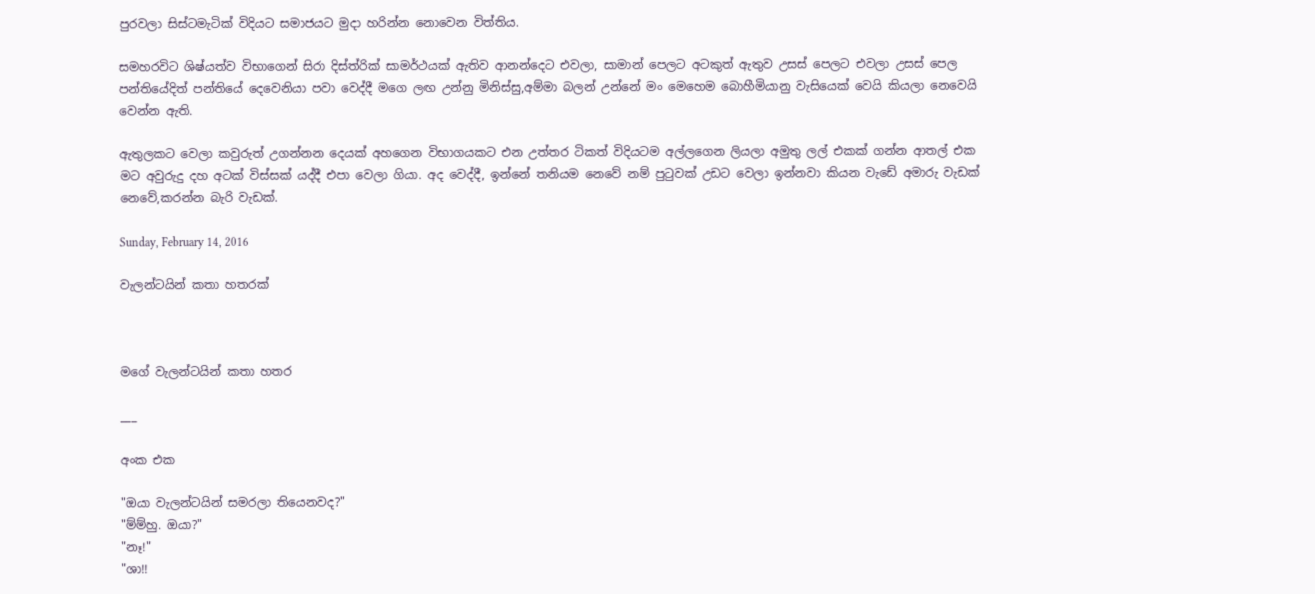පුරවලා සිස්ටමැටික් විදියට සමාජයට මුදා හරින්න නොවෙන විත්තිය.

සමහරවිට ශිෂ්යත්ව විභාගෙන් සිරා දිස්ත්රික් සාමර්ථයක් ඇතිව ආනන්දෙට එවලා, සාමාන් පෙලට අටකුත් ඇතුව උසස් පෙලට එවලා උසස් පෙල පන්තියේදිත් පන්තියේ දෙවෙනියා පවා වෙද්දී මගෙ ලඟ උන්නු මිනිස්සු,අම්මා බලන් උන්නේ මං මෙහෙම බොහීමියානු වැසියෙක් වෙයි කියලා නෙවෙයි වෙන්න ඇති.

ඇතුලකට වෙලා කවුරුත් උගන්නන දෙයක් අහගෙන විභාගයකට එන උත්තර ටිකත් විදියටම අල්ලගෙන ලියලා අමුතු ලල් එකක් ගන්න ආතල් එක මට අවුරුදු දහ අටක් විස්සක් යද්දී එපා වෙලා ගියා. අද වෙද්දී, ඉන්නේ තනියම නෙවේ නම් පුටුවක් උඩට වෙලා ඉන්නවා කියන වැඩේ අමාරු වැඩක් නෙවේ,කරන්න බැරි වැඩක්.

Sunday, February 14, 2016

වැලන්ටයින් කතා හතරක්



මගේ වැලන්ටයින් කතා හතර

___

අංක එක

"ඔයා වැලන්ටයින් සමරලා තියෙනවද?"
"ම්ම්හු. ඔයා?"
"නෑ!"
"ශා!!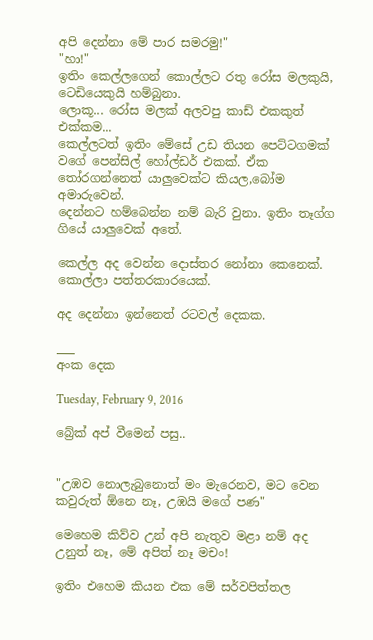අපි දෙන්නා මේ පාර සමරමු!"
"හා!"
ඉතිං කෙල්ලගෙන් කොල්ලට රතු රෝස මලකුයි, ටෙඩියෙකුයි හම්බුනා.
ලොකූ... රෝස මලක් අලවපු කාඩ් එකකුත් එක්කම...
කෙල්ලටත් ඉතිං මේසේ උඩ තියන පෙට්ටගමක් වගේ පෙන්සිල් හෝල්ඩර් එකක්. ඒක තෝරගන්නෙත් යාලුවෙක්ට කියල,බෝම අමාරුවෙන්.
දෙන්නට හම්බෙන්න නම් බැරි වුනා. ඉතිං තෑග්ග ගියේ යාලුවෙක් අතේ.

කෙල්ල අද වෙන්න දොස්තර නෝනා කෙනෙක්.
කොල්ලා පත්තරකාරයෙක්.

අද දෙන්නා ඉන්නෙත් රටවල් දෙකක.

___
අංක දෙක

Tuesday, February 9, 2016

බ්‍රේක් අප් වීමෙන් පසු..


"උඹව නොලැබුනොත් මං මැරෙනව, මට වෙන කවුරුත් ඕනෙ නෑ, උඹයි මගේ පණ"

මෙහෙම කිව්ව උන් අපි නැතුව මළා නම් අද උනුත් නෑ, මේ අපිත් නෑ මචං!

ඉතිං එහෙම කියන එක මේ සර්වපිත්තල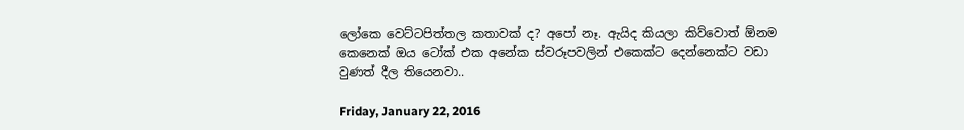ලෝකෙ වෙට්ටපිත්තල කතාවක් ද? අපෝ නෑ. ඇයිද කියලා කිව්වොත් ඕනම කෙනෙක් ඔය ටෝක් එක අනේක ස්වරූපවලින් එකෙක්ට දෙන්නෙක්ට වඩා වුණත් දීල තියෙනවා..

Friday, January 22, 2016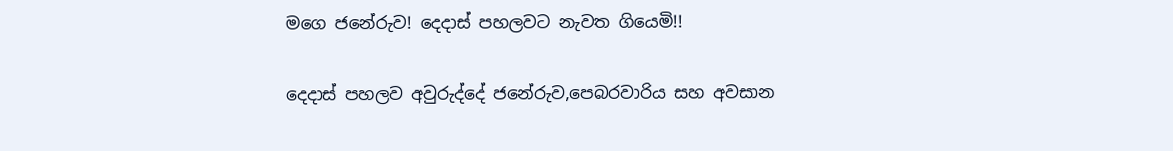මගෙ ජනේරුව! දෙදාස් පහලවට නැවත ගියෙමි!!

දෙදාස් පහලව අවුරුද්දේ ජනේරුව,පෙබරවාරිය සහ අවසාන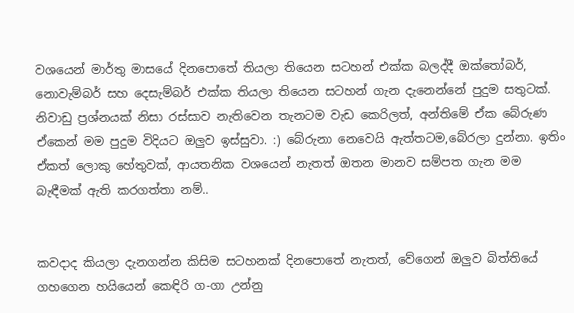වශයෙන් මාර්තු මාසයේ දිනපොතේ තියලා තියෙන සටහන් එක්ක බලද්දී ඔක්තෝබර්, නොවැම්බර් සහ දෙසැම්බර් එක්ක තියලා තියෙන සටහන් ගැන දැනෙන්නේ පුදුම සතුටක්. නිවාඩු ප්‍රශ්නයක් නිසා රස්සාව නැතිවෙන තැනටම වැඩ කෙරිලත්, අන්තිමේ ඒක බේරුණ ඒකෙන් මම පුදුම විදියට ඔලුව ඉස්සුවා. :) බේරුනා නෙවෙයි ඇත්තටම,බේරලා දුන්නා. ඉතිං ඒකත් ලොකු හේතුවක්, ආයතනික වශයෙන් නැතත් ඔතන මානව සම්පත ගැන මම බැඳීමක් ඇති කරගත්තා නම්..


කවදාද කියලා දැනගන්න කිසිම සටහනක් දිනපොතේ නැතත්, වේගෙන් ඔලුව බිත්තියේ ගහගෙන හයියෙන් කෙඳිරි ග-ගා උන්නු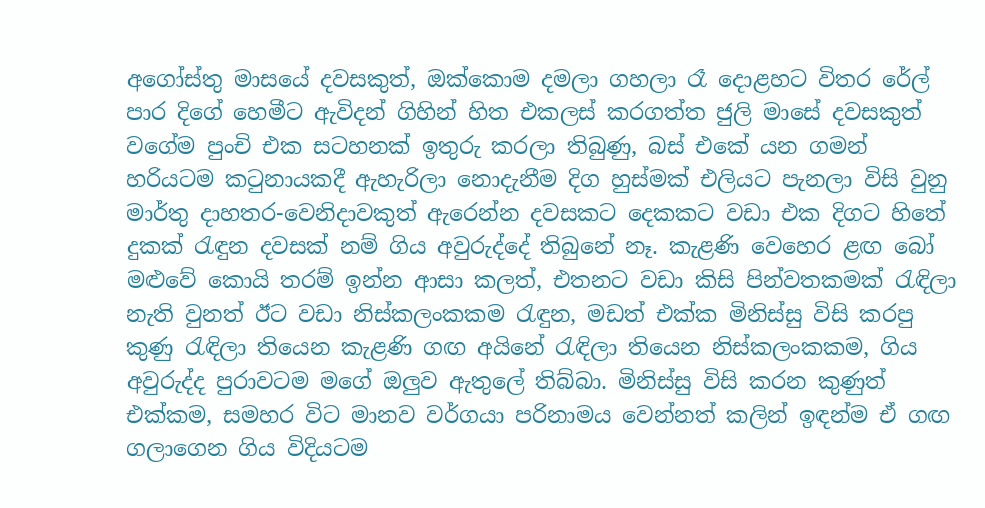අගෝස්තු මාසයේ දවසකුත්, ඔක්කොම දමලා ගහලා රෑ දොළහට විතර රේල් පාර දිගේ හෙමීට ඇවිදන් ගිහින් හිත එකලස් කරගත්ත ජුලි මාසේ දවසකුත් වගේම පුංචි එක සටහනක් ඉතුරු කරලා තිබුණු, බස් එකේ යන ගමන් හරියටම කටුනායකදී ඇහැරිලා නොදැනීම දිග හුස්මක් එලියට පැනලා විසි වුනු මාර්තු දාහතර-වෙනිදාවකුත් ඇරෙන්න දවසකට දෙකකට වඩා එක දිගට හිතේ දුකක් රැඳුන දවසක් නම් ගිය අවුරුද්දේ තිබුනේ නෑ. කැළණි වෙහෙර ළඟ බෝ මළුවේ කොයි තරම් ඉන්න ආසා කලත්, එතනට වඩා කිසි පින්වතකමක් රැඳිලා නැති වුනත් ඊට වඩා නිස්කලංකකම රැඳුන, මඩත් එක්ක මිනිස්සු විසි කරපු කුණු රැඳිලා තියෙන කැළණි ගඟ අයිනේ රැඳිලා තියෙන නිස්කලංකකම, ගිය අවුරුද්ද පුරාවටම මගේ ඔලුව ඇතුලේ තිබ්බා. මිනිස්සු විසි කරන කුණුත් එක්කම, සමහර විට මානව වර්ගයා පරිනාමය වෙන්නත් කලින් ඉඳන්ම ඒ ගඟ ගලාගෙන ගිය විදියටම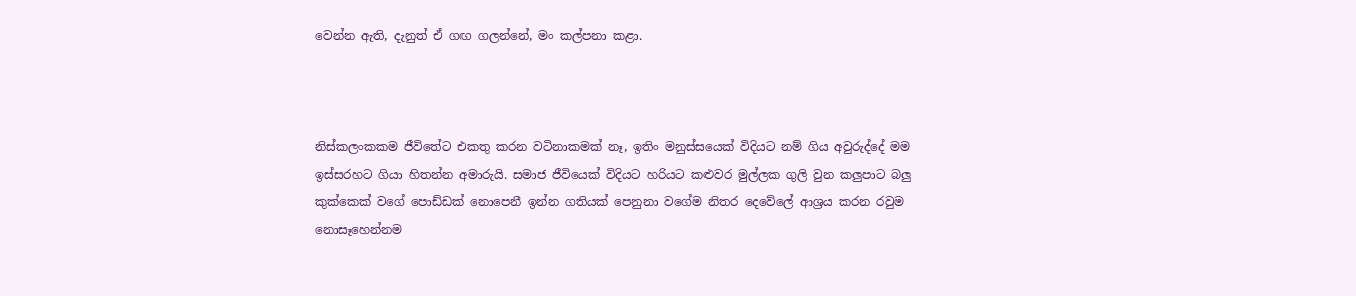වෙන්න ඇති, දැනුත් ඒ ගඟ ගලන්නේ, මං කල්පනා කළා.



නිස්කලංකකම ජීවිතේට එකතු කරන වටිනාකමක් නෑ, ඉතිං මනුස්සයෙක් විදියට නම් ගිය අවුරුද්දේ මම ඉස්සරහට ගියා හිතන්න අමාරුයි. සමාජ ජීවියෙක් විදියට හරියට කළුවර මුල්ලක ගුලි වුන කලුපාට බලු කුක්කෙක් වගේ පොඩ්ඩක් නොපෙනී ඉන්න ගතියක් පෙනුනා වගේම නිතර දෙවේලේ ආශ්‍රය කරන රවුම නොසෑහෙන්නම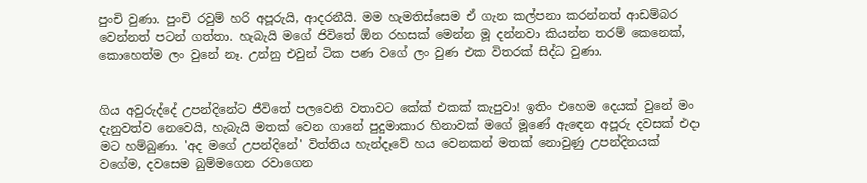පුංචි වුණා. පුංචි රවුම් හරි අපූරුයි, ආදරනීයි. මම හැමතිස්සෙම ඒ ගැන කල්පනා කරන්නත් ආඩම්බර වෙන්නත් පටන් ගත්තා. හැබැයි මගේ ජිවිතේ ඕන රහසක් මෙන්න මූ දන්නවා කියන්න තරම් කෙනෙක්, කොහෙත්ම ලං වුනේ නෑ. උන්නු එවුන් ටික පණ වගේ ලං වුණ එක විතරක් සිද්ධ වුණා.


ගිය අවුරුද්දේ උපන්දිනේට ජීවිතේ පලවෙනි වතාවට කේක් එකක් කැපුවා! ඉතිං එහෙම දෙයක් වුනේ මං දැනුවත්ව නෙවෙයි, හැබැයි මතක් වෙන ගානේ පුදුමාකාර හිනාවක් මගේ මූණේ ඇඳෙන අපූරු දවසක් එදා මට හම්බුණා. 'අද මගේ උපන්දිනේ' විත්තිය හැන්දෑවේ හය වෙනකන් මතක් නොවුණු උපන්දිනයක් වගේම, දවසෙම බුම්මගෙන රවාගෙන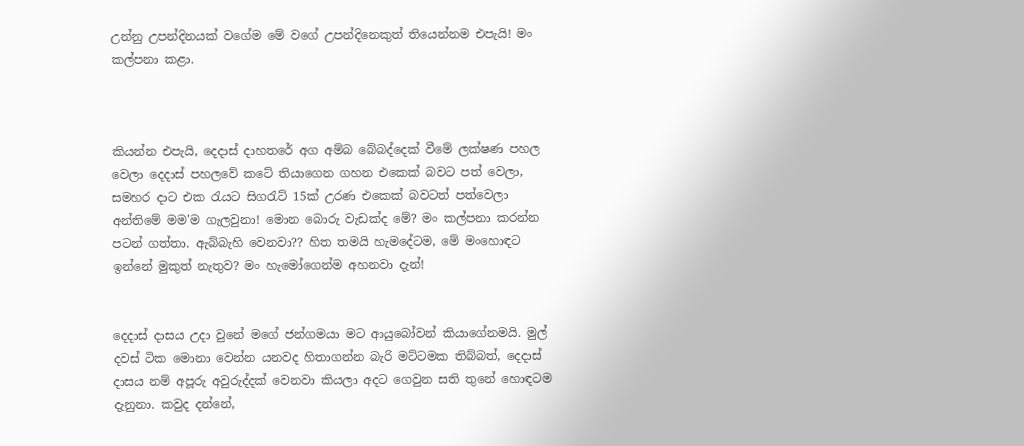උන්නු උපන්දිනයක් වගේම මේ වගේ උපන්දිනෙකුත් තියෙන්නම එපැයි! මං කල්පනා කළා.



කියන්න එපැයි, දෙදාස් දාහතරේ අග අම්බ බේබද්දෙක් වීමේ ලක්ෂණ පහල වෙලා දෙදාස් පහලවේ කටේ තියාගෙන ගහන එකෙක් බවට පත් වෙලා, සමහර දාට එක රැයට සිගරැට් 15ක් උරණ එකෙක් බවටත් පත්වෙලා අන්තිමේ මම'ම ගැලවුනා! මොන බොරු වැඩක්ද මේ? මං කල්පනා කරන්න පටන් ගත්තා. ඇබ්බැහි වෙනවා?? හිත තමයි හැමදේටම, මේ මංහොඳට ඉන්නේ මුකුත් නැතුව? මං හැමෝගෙන්ම අහනවා දැන්!


දෙදාස් දාසය උදා වුනේ මගේ ජන්ගමයා මට ආයුබෝවන් කියාගේනමයි. මුල් දවස් ටික මොනා වෙන්න යනවද හිතාගන්න බැරි මට්ටමක තිබ්බත්, දෙදාස් දාසය නම් අපූරු අවුරුද්දක් වෙනවා කියලා අදට ගෙවුන සති තුනේ හොඳටම දැනුනා. කවුද දන්නේ,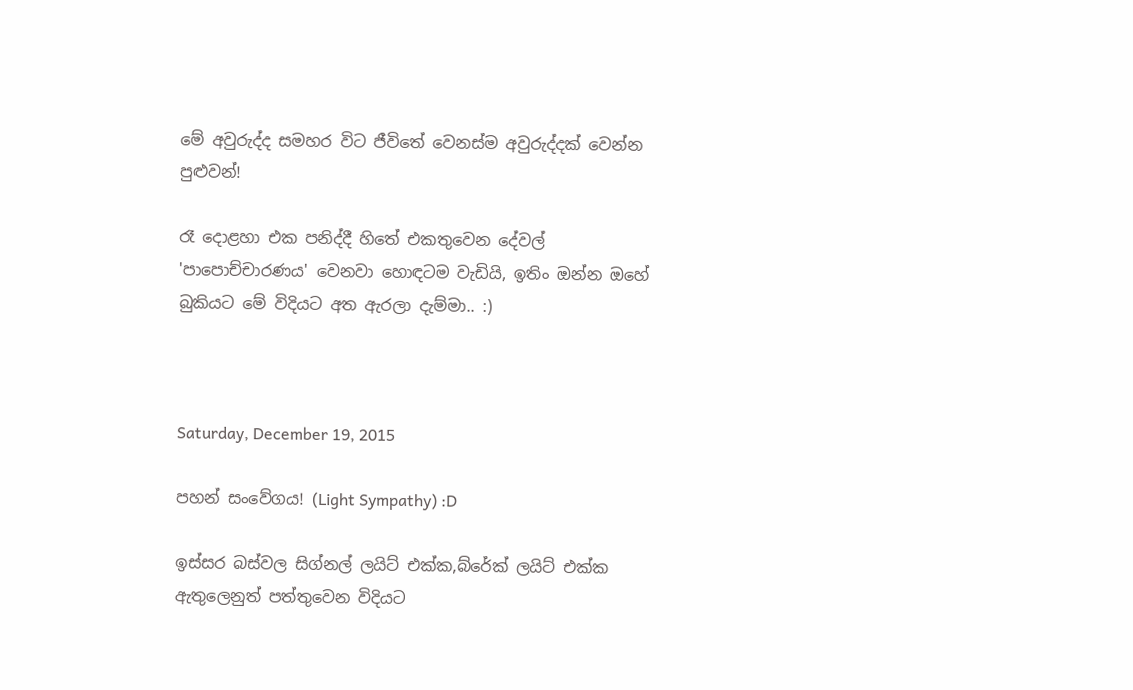මේ අවුරුද්ද සමහර විට ජීවිතේ වෙනස්ම අවුරුද්දක් වෙන්න පුළුවන්!

රෑ දොළහා එක පනිද්දී හිතේ එකතුවෙන දේවල් 'පාපොච්චාරණය' වෙනවා හොඳටම වැඩියි, ඉතිං ඔන්න ඔහේ බුකියට මේ විදියට අත ඇරලා දැම්මා.. :)



Saturday, December 19, 2015

පහන් සංවේගය! (Light Sympathy) :D

ඉස්සර බස්වල සිග්නල් ලයිට් එක්ක,බ්රේක් ලයිට් එක්ක ඇතුලෙනුත් පත්තුවෙන විදියට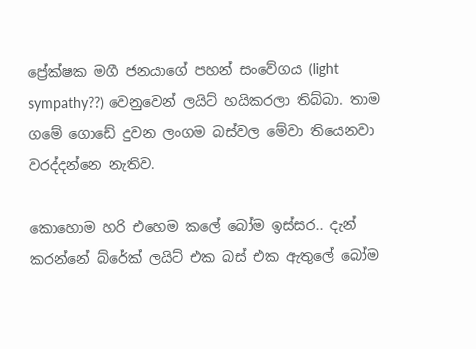ප්‍රේක්ෂක මගී ජනයාගේ පහන් සංවේගය (light sympathy??) වෙනුවෙන් ලයිට් හයිකරලා තිබ්බා. තාම ගමේ ගොඩේ දුවන ලංගම බස්වල මේවා තියෙනවා වරද්දන්නෙ නැතිව.

කොහොම හරි එහෙම කලේ බෝම ඉස්සර.. දැන් කරන්නේ බ්රේක් ලයිට් එක බස් එක ඇතුලේ බෝම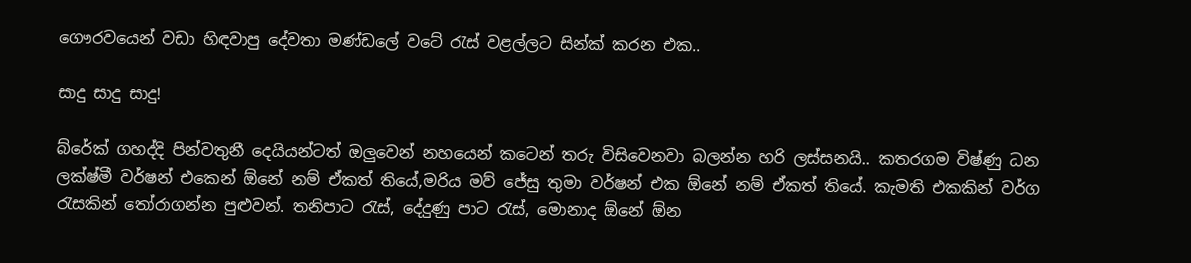ගෞරවයෙන් වඩා හිඳවාපු දේවතා මණ්ඩලේ වටේ රැස් වළල්ලට සින්ක් කරන එක..

සාදු සාදු සාදු!

බ්රේක් ගහද්දි පින්වතුනී දෙයියන්ටත් ඔලුවෙන් නහයෙන් කටෙන් තරු විසිවෙනවා බලන්න හරි ලස්සනයි.. කතරගම විෂ්ණු ධන ලක්ෂ්මී වර්ෂන් එකෙන් ඕනේ නම් ඒකත් තියේ,මරිය මව් ජේසු තුමා වර්ෂන් එක ඕනේ නම් ඒකත් තියේ. කැමති එකකින් වර්ග රැසකින් තෝරාගන්න පුළුවන්. තනිපාට රැස්, දේදුණු පාට රැස්, මොනාද ඕනේ ඕන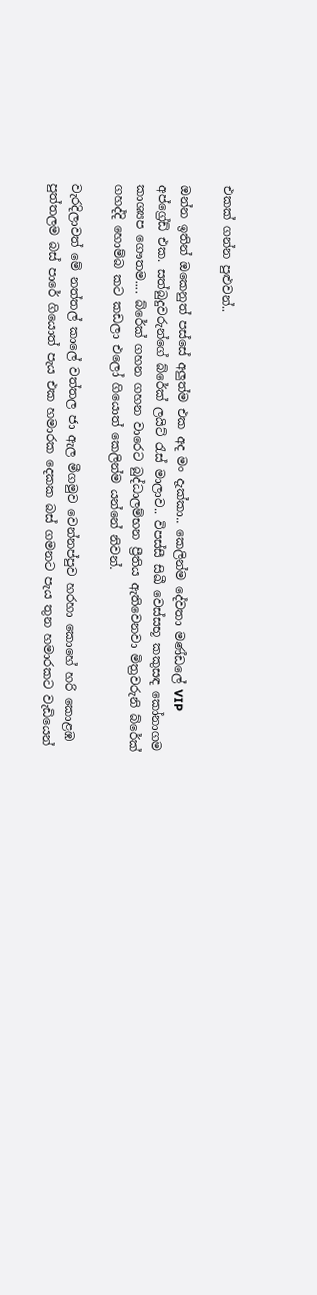එකක් ගන්න පුළුවන්..

ඔන්න ඉතින් ඔකෙනුත් පස්සේ අලුත්ම එක අද මං දැක්කා.. කෙලින්ම දේවතා මණ්ඩලේ VIP අප්ග්‍රේඩ් එක. සත්බුදුවරුන්ගේ බ්රේක් ලයිට් රැස් මාලාව.. විපස්සී සිඛී වෙස්සභූ කකුසඳ කෝනාගම කාශ්‍යප ගෞතම.... බ්රේක් ගහන ගහන වාරෙට බුද්ධාලම්භන ප්‍රීතිය ඇතිවෙනවා මිත්‍රවරුනි බ්රේක් ගහද්දි හොම්බ කට කඩලා එලෝ ගියොත් කෙලින්ම යන්නේ නිවන්.

වැරදිලාවත් මේ නත්තල් කාලේ වත්තල ජා ඇල මීගමුව වෙන්නප්පුව හරහා කොහේ හරි කොළඹ පුත්තලම බස් පාරේ ගියොත් පැය එක හමාරක දෙකක බස් ගමනට පැය තුන හමාරකට වැඩියෙන්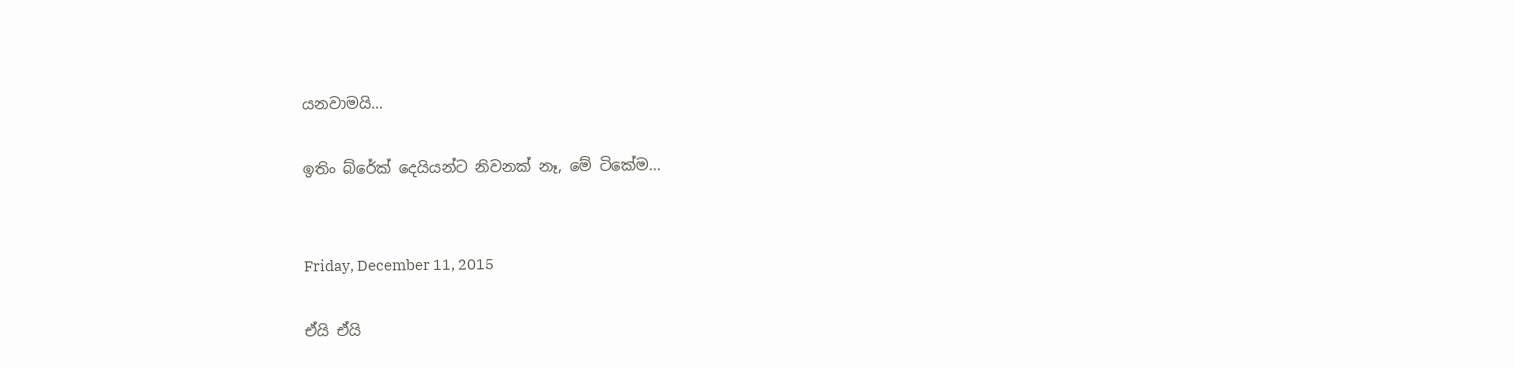යනවාමයි...

ඉතිං බ්රේක් දෙයියන්ට නිවනක් නෑ, මේ ටිකේම...


Friday, December 11, 2015

ඒයි ඒයි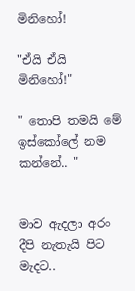මිනිහෝ!

"ඒයි ඒයි මිනිහෝ!"

" තොපි තමයි මේ ඉස්කෝලේ නම කන්නේ.. "


මාව ඇදලා අරං දීපි නැතැයි පිට මැදට..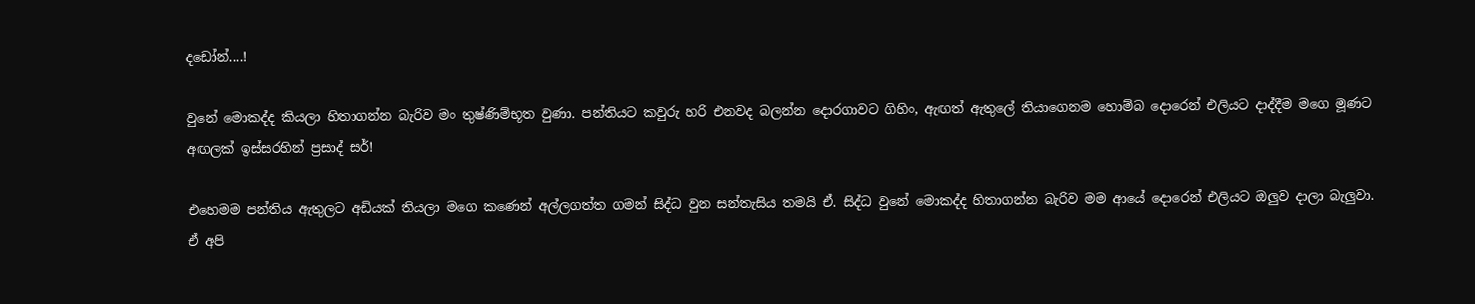දඩෝන්....!

වුනේ මොකද්ද කියලා හිතාගන්න බැරිව මං තුෂ්ණිම්භූත වුණා. පන්තියට කවුරු හරි එනවද බලන්න දොරගාවට ගිහිං, ඇඟත් ඇතුලේ තියාගෙනම හොම්බ දොරෙන් එලියට දාද්දීම මගෙ මූණට අඟලක් ඉස්සරහින් ප්‍රසාද් සර්!

එහෙමම පන්තිය ඇතුලට අඩියක් තියලා මගෙ කණෙන් අල්ලගත්ත ගමන් සිද්ධ වුන සන්තැසිය තමයි ඒ. සිද්ධ වුනේ මොකද්ද හිතාගන්න බැරිව මම ආයේ දොරෙන් එලියට ඔලුව දාලා බැලුවා.
ඒ අපි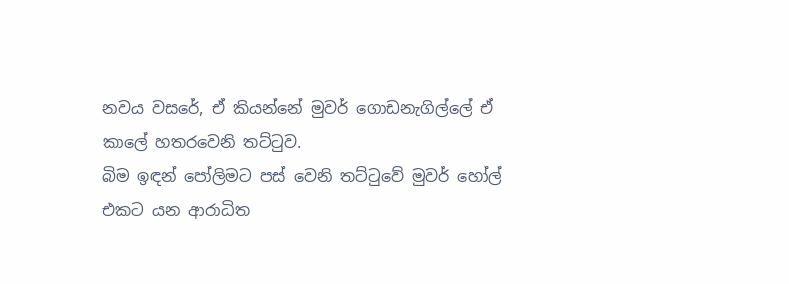නවය වසරේ, ඒ කියන්නේ මුවර් ගොඩනැගිල්ලේ ඒ කාලේ හතරවෙනි තට්ටුව.
බිම ඉඳන් පෝලිමට පස් වෙනි තට්ටුවේ මුවර් හෝල් එකට යන ආරාධිත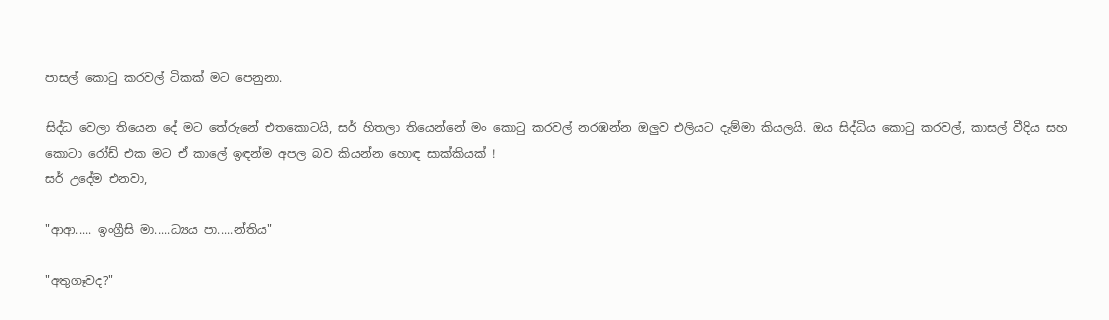පාසල් කොටු කරවල් ටිකක් මට පෙනුනා.

සිද්ධ වෙලා තියෙන දේ මට තේරුනේ එතකොටයි, සර් හිතලා තියෙන්නේ මං කොටු කරවල් නරඹන්න ඔලුව එලියට දැම්මා කියලයි. ඔය සිද්ධිය කොටු කරවල්, කාසල් වීදිය සහ කොටා රෝඩ් එක මට ඒ කාලේ ඉඳන්ම අපල බව කියන්න හොඳ සාක්කියක් !
සර් උදේම එනවා,

"ආආ..... ඉංග්‍රීසි මා.....ධ්‍යය පා.....න්තිය"

"අතුගෑවද?"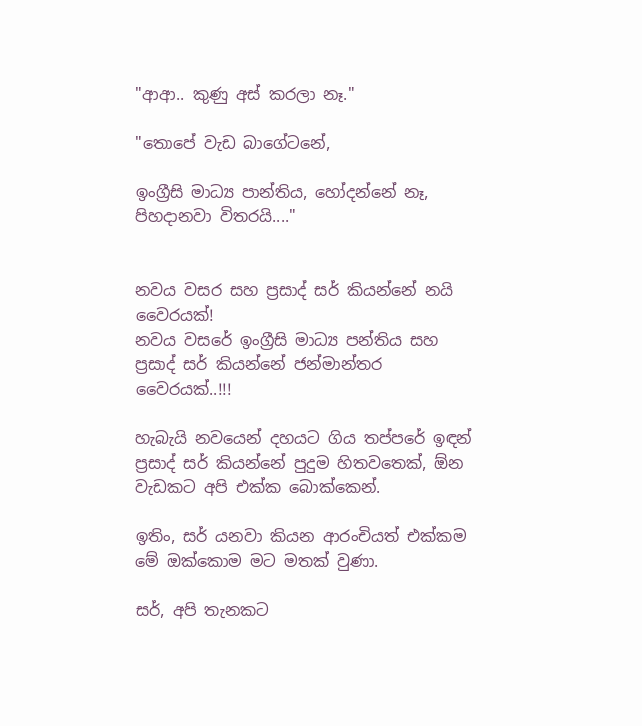"ආආ.. කුණු අස් කරලා නෑ."

"තොපේ වැඩ බාගේටනේ,

ඉංග්‍රීසි මාධ්‍ය පාන්තිය, හෝදන්නේ නෑ, පිහදානවා විතරයි...."


නවය වසර සහ ප්‍රසාද් සර් කියන්නේ නයි වෛරයක්!
නවය වසරේ ඉංග්‍රීසි මාධ්‍ය පන්තිය සහ ප්‍රසාද් සර් කියන්නේ ජන්මාන්තර වෛරයක්..!!!

හැබැයි නවයෙන් දහයට ගිය තප්පරේ ඉඳන් ප්‍රසාද් සර් කියන්නේ පුදුම හිතවතෙක්, ඕන වැඩකට අපි එක්ක බොක්කෙන්.

ඉතිං, සර් යනවා කියන ආරංචියත් එක්කම මේ ඔක්කොම මට මතක් වුණා.

සර්, අපි තැනකට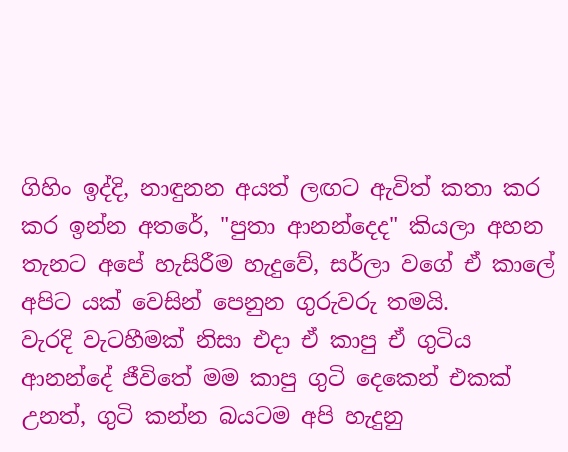ගිහිං ඉද්දි, නාඳුනන අයත් ලඟට ඇවිත් කතා කර කර ඉන්න අතරේ, "පුතා ආනන්දෙද" කියලා අහන තැනට අපේ හැසිරීම හැදුවේ, සර්ලා වගේ ඒ කාලේ අපිට යක් වෙසින් පෙනුන ගුරුවරු තමයි.
වැරදි වැටහීමක් නිසා එදා ඒ කාපු ඒ ගුටිය ආනන්දේ ජීවිතේ මම කාපු ගුටි දෙකෙන් එකක් උනත්, ගුටි කන්න බයටම අපි හැදුනු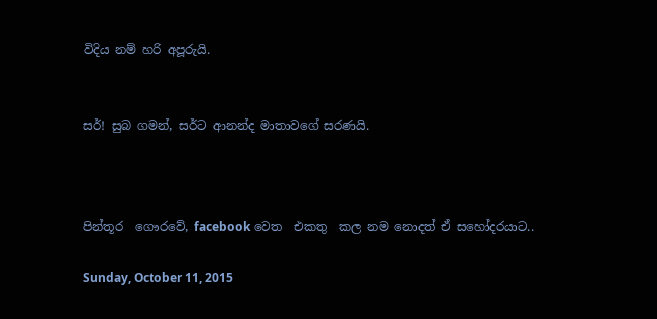විදිය නම් හරි අපූරුයි.


සර්! සුබ ගමන්, සර්ට ආනන්ද මාතාවගේ සරණයි.



පින්තූර  ගෞරවේ, facebook වෙත  එකතු  කල නම නොදත් ඒ සහෝදරයාට..

Sunday, October 11, 2015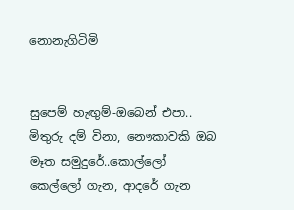නොනැගිටිමි


සුපෙම් හැඟුම්-ඔබෙන් එපා.. මිතුරු දම් විනා, නෞකාවකි ඔබ මෑත සමුදුරේ..කොල්ලෝ කෙල්ලෝ ගැන, ආදරේ ගැන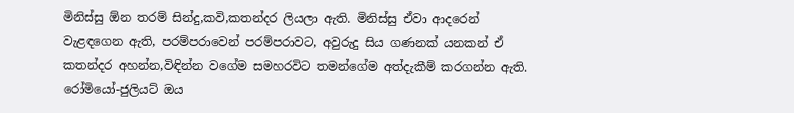මිනිස්සු ඕන තරම් සින්දු,කවි,කතන්දර ලියලා ඇති. මිනිස්සු ඒවා ආදරෙන් වැළඳගෙන ඇති, පරම්පරාවෙන් පරම්පරාවට, අවුරුදු සිය ගණනක් යනකන් ඒ කතන්දර අහන්න,විඳින්න වගේම සමහරවිට තමන්ගේම අත්දැකීම් කරගන්න ඇති.
රෝමියෝ-ජුලියට් ඔය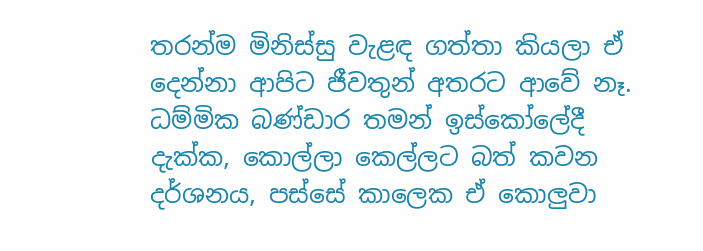තරන්ම මිනිස්සු වැළඳ ගත්තා කියලා ඒ දෙන්නා ආපිට ජීවතුන් අතරට ආවේ නෑ. ධම්මික බණ්ඩාර තමන් ඉස්කෝලේදී දැක්ක, කොල්ලා කෙල්ලට බත් කවන දර්ශනය, පස්සේ කාලෙක ඒ කොලුවා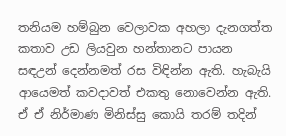තනියම හම්බුන වෙලාවක අහලා දැනගත්ත කතාව උඩ ලියවුන හන්තානට පායන සඳඋන් දෙන්නමත් රස විඳින්න ඇති. හැබැයි ආයෙමත් කවදාවත් එකතු නොවෙන්න ඇති.
ඒ ඒ නිර්මාණ මිනිස්සු කොයි තරම් තදින්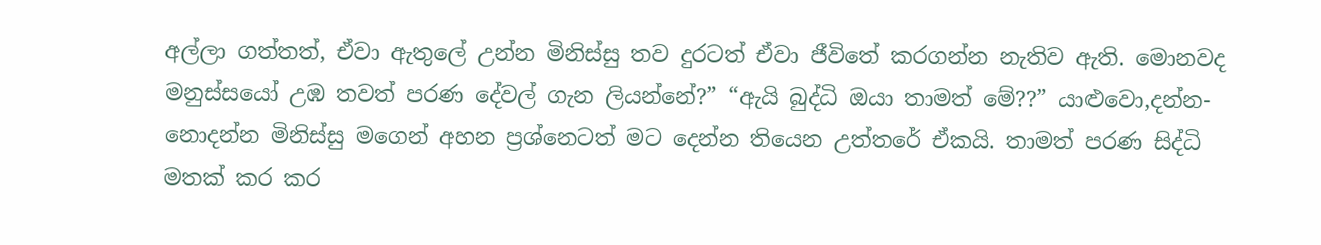අල්ලා ගත්තත්, ඒවා ඇතුලේ උන්න මිනිස්සු තව දුරටත් ඒවා ජීවිතේ කරගන්න නැතිව ඇති. මොනවද මනුස්සයෝ උඹ තවත් පරණ දේවල් ගැන ලියන්නේ?” “ඇයි බුද්ධි ඔයා තාමත් මේ??” යාළුවො,දන්න-නොදන්න මිනිස්සු මගෙන් අහන ප්‍රශ්නෙටත් මට දෙන්න තියෙන උත්තරේ ඒකයි. තාමත් පරණ සිද්ධි මතක් කර කර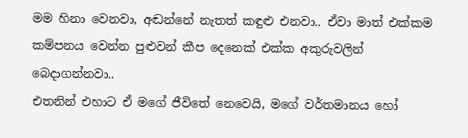මම හිනා වෙනවා, අඬන්නේ නැතත් කඳුළු එනවා.. ඒවා මාත් එක්කම කම්පනය වෙන්න පුළුවන් කීප දෙනෙක් එක්ක අකුරුවලින් බෙදාගන්නවා..
එතනින් එහාට ඒ මගේ ජීවිතේ නෙවෙයි, මගේ වර්තමානය හෝ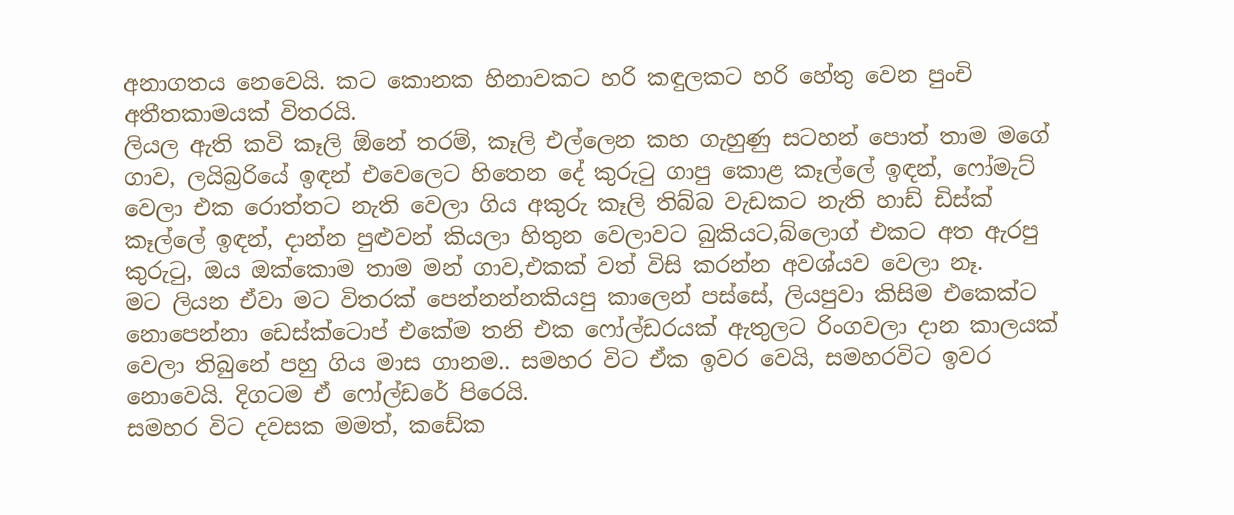අනාගතය නෙවෙයි. කට කොනක හිනාවකට හරි කඳුලකට හරි හේතු වෙන පුංචි අතීතකාමයක් විතරයි.
ලියල ඇති කවි කෑලි ඕනේ තරම්, කෑලි එල්ලෙන කහ ගැහුණු සටහන් පොත් තාම මගේ ගාව, ලයිබ්‍රරියේ ඉඳන් එවෙලෙට හිතෙන දේ කුරුටු ගාපු කොළ කෑල්ලේ ඉඳන්, ෆෝමැට් වෙලා එක රොත්තට නැති වෙලා ගිය අකුරු කෑලි තිබ්බ වැඩකට නැති හාඩ් ඩිස්ක් කෑල්ලේ ඉඳන්, දාන්න පුළුවන් කියලා හිතුන වෙලාවට බුකියට,බ්ලොග් එකට අත ඇරපු කුරුටු, ඔය ඔක්කොම තාම මන් ගාව,එකක් වත් විසි කරන්න අවශ්යව වෙලා නෑ.
මට ලියන ඒවා මට විතරක් පෙන්නන්නකියපු කාලෙන් පස්සේ, ලියපුවා කිසිම එකෙක්ට නොපෙන්නා ඩෙස්ක්ටොප් එකේම තනි එක ෆෝල්ඩරයක් ඇතුලට රිංගවලා දාන කාලයක් වෙලා තිබුනේ පහු ගිය මාස ගානම.. සමහර විට ඒක ඉවර වෙයි, සමහරවිට ඉවර නොවෙයි. දිගටම ඒ ෆෝල්ඩරේ පිරෙයි.
සමහර විට දවසක මමත්, කඩේක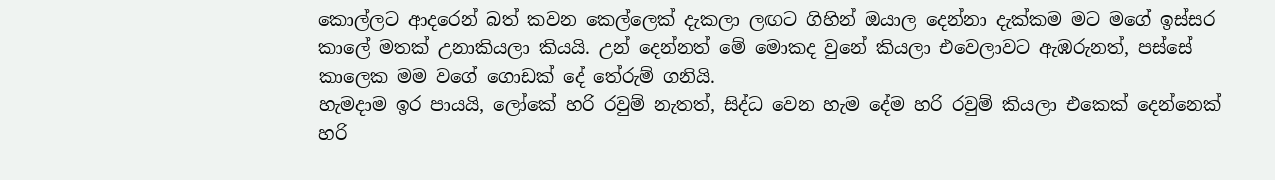කොල්ලට ආදරෙන් බත් කවන කෙල්ලෙක් දැකලා ලඟට ගිහින් ඔයාල දෙන්නා දැක්කම මට මගේ ඉස්සර කාලේ මතක් උනාකියලා කියයි. උන් දෙන්නත් මේ මොකද වුනේ කියලා එවෙලාවට ඇඹරුනත්, පස්සේ කාලෙක මම වගේ ගොඩක් දේ තේරුම් ගනියි.
හැමදාම ඉර පායයි, ලෝකේ හරි රවුම් නැතත්, සිද්ධ වෙන හැම දේම හරි රවුම් කියලා එකෙක් දෙන්නෙක් හරි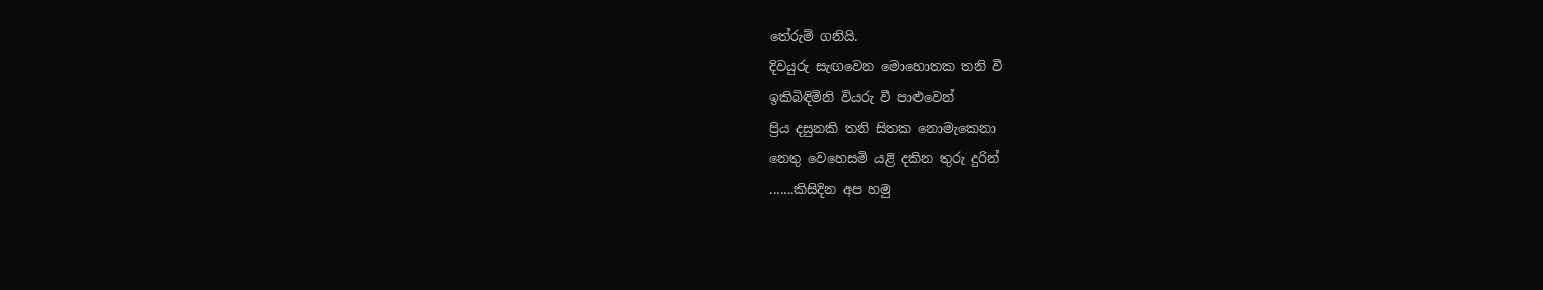තේරුම් ගනියි.
දිවයුරු සැඟවෙන මොහොතක තනි වී
ඉකිබිඳිමිනි වියරු වී පාළුවෙන්
ප්‍රිය දසුනකි තනි සිතක නොමැකෙනා
නෙතු වෙහෙසමි යළි දකින තුරු දුරින්
.......කිසිදින අප හමු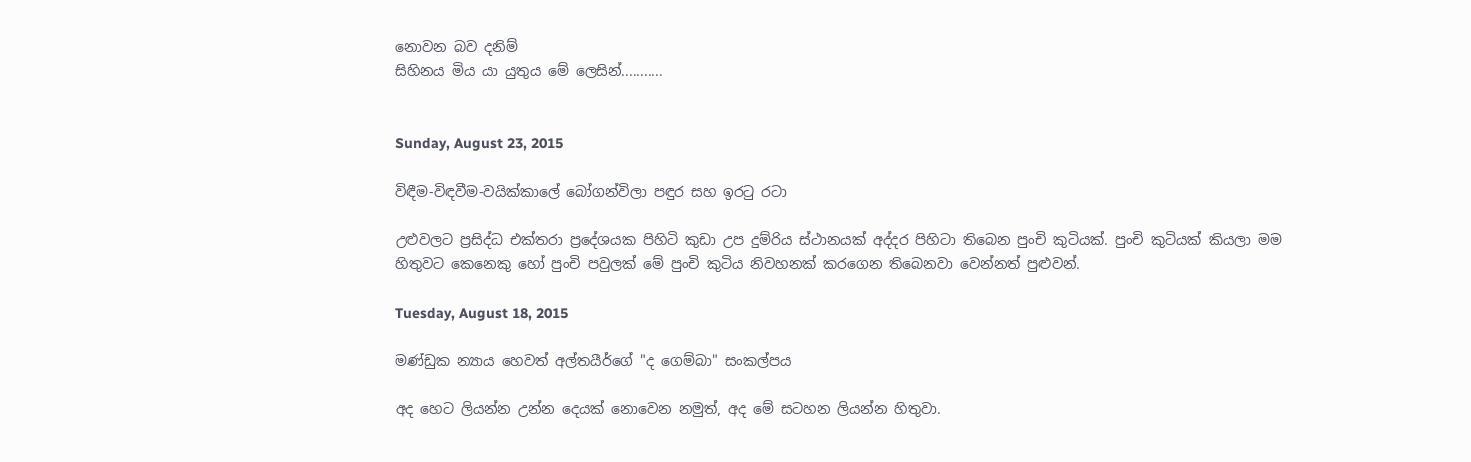නොවන බව දනිම්
සිහිනය මිය යා යුතුය මේ ලෙසින්...........


Sunday, August 23, 2015

විඳීම-විඳවීම-වයික්කාලේ බෝගන්විලා පඳුර සහ ඉරටු රටා

උළුවලට ප්‍රසිද්ධ එක්තරා ප්‍රදේශයක පිහිටි කුඩා උප දුම්රිය ස්ථානයක් අද්දර පිහිටා තිබෙන පුංචි කුටියක්. පුංචි කුටියක් කියලා මම හිතුවට කෙනෙකු හෝ පුංචි පවුලක් මේ පුංචි කුටිය නිවහනක් කරගෙන තිබෙනවා වෙන්නත් පුළුවන්.

Tuesday, August 18, 2015

මණ්ඩුක න්‍යාය හෙවත් අල්තයීර්ගේ "ද ගෙම්බා" සංකල්පය

අද හෙට ලියන්න උන්න දෙයක් නොවෙන නමුත්, අද මේ සටහන ලියන්න හිතුවා.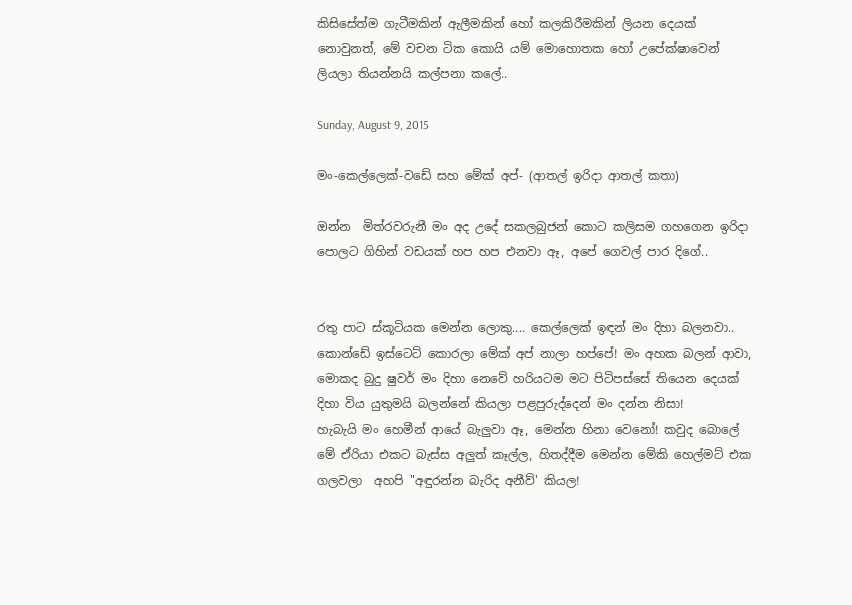කිසිසේත්ම ගැටීමකින් ඇලීමකින් හෝ කලකිරීමකින් ලියන දෙයක් නොවුනත්, මේ වචන ටික කොයි යම් මොහොතක හෝ උපේක්ෂාවෙන් ලියලා තියන්නයි කල්පනා කලේ..

Sunday, August 9, 2015

මං-කෙල්ලෙක්-වඩේ සහ මේක් අප්- (ආතල් ඉරිදා ආතල් කතා)

ඔන්න  මිත්රවරුනී මං අද උදේ සකලබුජන් කොට කලිසම ගහගෙන ඉරිදා පොලට ගිහින් වඩයක් හප හප එනවා ඈ, අපේ ගෙවල් පාර දිගේ..


රතු පාට ස්කූටියක මෙන්න ලොකු.... කෙල්ලෙක් ඉඳන් මං දිහා බලනවා.. කොන්ඩේ ඉස්ටෙට් කොරලා මේක් අප් නාලා හප්පේ! මං අහක බලන් ආවා, මොකද බුදු ෂුවර් මං දිහා නෙවේ හරියටම මට පිටිපස්සේ තියෙන දෙයක් දිහා විය යුතුමයි බලන්නේ කියලා පළපුරුද්දෙන් මං දන්න නිසා!
හැබැයි මං හෙමීන් ආයේ බැලුවා ඈ, මෙන්න හිනා වෙනෝ! කවුද බොලේ මේ ඒරියා එකට බැස්ස අලුත් කෑල්ල, හිතද්දීම මෙන්න මේකි හෙල්මට් එක ගලවලා  අහපි "අඳුරන්න බැරිද අනීව්' කියල!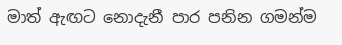මාත් ඇඟට නොදැනී පාර පනින ගමන්ම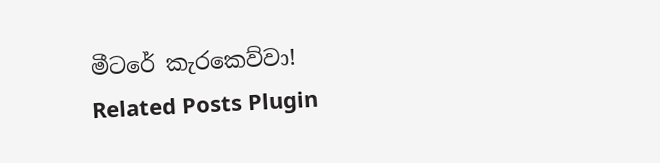මීටරේ කැරකෙව්වා!
Related Posts Plugin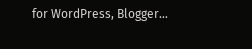for WordPress, Blogger...